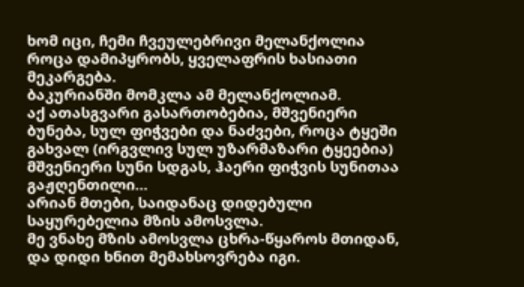ხომ იცი, ჩემი ჩვეულებრივი მელანქოლია როცა დამიპყრობს, ყველაფრის ხასიათი მეკარგება.
ბაკურიანში მომკლა ამ მელანქოლიამ.
აქ ათასგვარი გასართობებია, მშვენიერი ბუნება, სულ ფიჭვები და ნაძვები, როცა ტყეში გახვალ (ირგვლივ სულ უზარმაზარი ტყეებია) მშვენიერი სუნი სდგას, ჰაერი ფიჭვის სუნითაა გაჟღენთილი…
არიან მთები, საიდანაც დიდებული საყურებელია მზის ამოსვლა.
მე ვნახე მზის ამოსვლა ცხრა-წყაროს მთიდან, და დიდი ხნით მემახსოვრება იგი.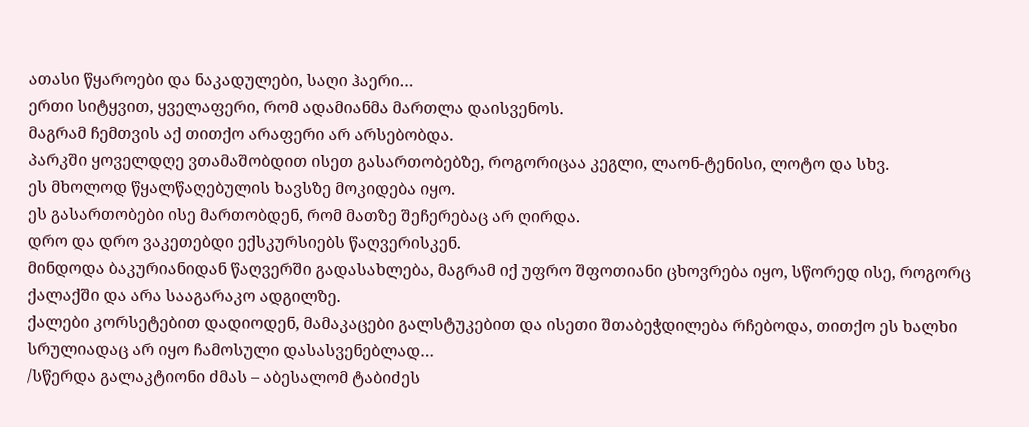ათასი წყაროები და ნაკადულები, საღი ჰაერი…
ერთი სიტყვით, ყველაფერი, რომ ადამიანმა მართლა დაისვენოს.
მაგრამ ჩემთვის აქ თითქო არაფერი არ არსებობდა.
პარკში ყოველდღე ვთამაშობდით ისეთ გასართობებზე, როგორიცაა კეგლი, ლაონ-ტენისი, ლოტო და სხვ.
ეს მხოლოდ წყალწაღებულის ხავსზე მოკიდება იყო.
ეს გასართობები ისე მართობდენ, რომ მათზე შეჩერებაც არ ღირდა.
დრო და დრო ვაკეთებდი ექსკურსიებს წაღვერისკენ.
მინდოდა ბაკურიანიდან წაღვერში გადასახლება, მაგრამ იქ უფრო შფოთიანი ცხოვრება იყო, სწორედ ისე, როგორც ქალაქში და არა სააგარაკო ადგილზე.
ქალები კორსეტებით დადიოდენ, მამაკაცები გალსტუკებით და ისეთი შთაბეჭდილება რჩებოდა, თითქო ეს ხალხი სრულიადაც არ იყო ჩამოსული დასასვენებლად…
/სწერდა გალაკტიონი ძმას – აბესალომ ტაბიძეს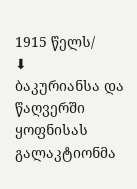1915 წელს/
⬇
ბაკურიანსა და წაღვერში ყოფნისას გალაკტიონმა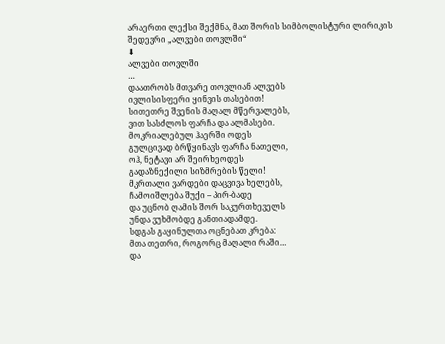არაერთი ლექსი შექმნა, მათ შორის სიმბოლისტური ლირიკის შედევრი „ალვები თოვლში“
⬇
ალვები თოვლში
…
დაათრობს მთვარე თოვლიან ალვებს
ივლისისფერი ყინვის თასებით!
სითეთრე შვენის მაღალ მწერვალებს,
ვით სასძლოს ფარჩა და ალმასები.
მოკრიალებულ ჰაერში ოდეს
გულცივად ბრწყინავს ფარჩა ნათელი,
ოჰ, ნეტავი არ შეირხეოდეს
გადაზნექილი სიზმრების წელი!
მკრთალი ვარდები დაცვივა ხელებს,
ჩამოიშლება შუქი – პირ-ბადე
და უცნობ ღამის შორ საკურთხეველს
უნდა ვუხმობდე განთიადამდე.
სდგას გაყინულთა ოცნებათ კრება:
მთა თეთრი, როგორც მაღალი რაში…
და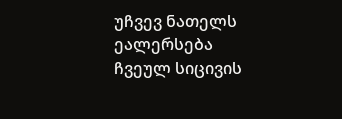უჩვევ ნათელს ეალერსება
ჩვეულ სიცივის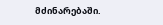მძინარებაში.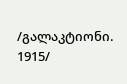/გალაკტიონი. 1915/